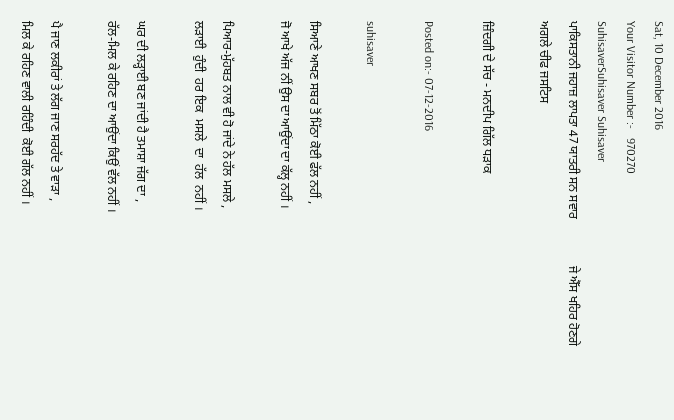Sat, 10 December 2016
Your Visitor Number :-   970270
SuhisaverSuhisaver Suhisaver
ਪਾਕਿਸਤਾਨੀ ਜਹਾਜ਼ ਲਾਪਤਾ 47 ਯਾਤਰੀ ਸਨ ਸਵਾਰ               ਜੇ ਐੱਸ ਖਹਿਰ ਹੋਣਗੇ ਅਗਲੇ ਚੀਫ ਜਸਟਿਸ

ਜ਼ਿੰਦਗੀ ਦੇ ਸੱਚ - ਮਨਦੀਪ ਗਿੱਲ ਧੜਾਕ

Posted on:- 07-12-2016

suhisaver

ਸਿਆਣੇ ਆਖਣ ਸਬਰ ਤੋਂ ਮਿੱਠਾ ਕੋਈ ਫੱਲ ਨਹੀਂ ,
ਜੋ ਆਖੇ ਅੱਜ ਨੀਂ ਉਸ ਦਾ ਆਉਂਦਾ ਦਾ ਕੱਲ੍ਹ ਨਹੀਂ ।

ਪਿਆਰ-ਮੁੱਹਬਤ ਨਾਲ ਵੀ ਹੋ ਜਾਂਦੇ ਨੇ ਹੱਲ ਮਸਲੇ ,
ਲੜਾਈ  ਹੁੰਦੀ  ਹਰ ਇਕ  ਮਸਲੇ  ਦਾ  ਹੱਲ  ਨਹੀਂ ।

ਘਰ ਦੀ ਲੜ੍ਹਾਈ ਬਣ ਜਾਂਦੀ ਹੈ ਤਮਾਸ਼ਾ ਜੱਗ ਦਾ ,
ਰੱਲ-ਮਿਲ ਕੇ ਰਹਿਣ ਦਾ ਆਉਂਦਾ ਕਿਉਂ ਵੱਲ ਨਹੀਂ ।

ਪੈ ਜਾਣ ਲਕੀਰਾਂ ਤੇ ਲੱਗ ਜਾਣ ਸਰਹੱਦ ਤੇ ਵਾੜਾ ,
ਮਿਲ ਕੇ ਰਹਿਣ ਵਾਲੀ ਰਹਿੰਦੀ  ਕੋਈ ਗੱਲ ਨਹੀਂ ।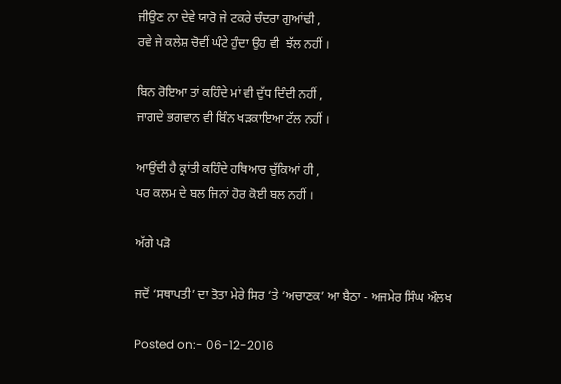ਜੀਉਣ ਨਾ ਦੇਵੇ ਯਾਰੋ ਜੇ ਟਕਰੇ ਚੰਦਰਾ ਗੁਆਂਢੀ ,
ਰਵੇ ਜੇ ਕਲੇਸ਼ ਚੋਵੀਂ ਘੰਟੇ ਹੁੰਦਾ ਉਹ ਵੀ  ਝੱਲ ਨਹੀਂ ।

ਬਿਨ ਰੋਇਆ ਤਾਂ ਕਹਿੰਦੇ ਮਾਂ ਵੀ ਦੁੱਧ ਦਿੰਦੀ ਨਹੀਂ ,
ਜਾਗਦੇ ਭਗਵਾਨ ਵੀ ਬਿੰਨ ਖੜਕਾਇਆ ਟੱਲ ਨਹੀਂ ।

ਆਉਂਦੀ ਹੈ ਕ੍ਰਾਂਤੀ ਕਹਿੰਦੇ ਹਥਿਆਰ ਚੁੱਕਿਆਂ ਹੀ ,
ਪਰ ਕਲਮ ਦੇ ਬਲ ਜਿਨਾਂ ਹੋਰ ਕੋਈ ਬਲ ਨਹੀਂ ।

ਅੱਗੇ ਪੜੋ

ਜਦੋਂ ‘ਸਥਾਪਤੀ’ ਦਾ ਤੋਤਾ ਮੇਰੇ ਸਿਰ ‘ਤੇ ‘ਅਚਾਣਕ’ ਆ ਬੈਠਾ - ਅਜਮੇਰ ਸਿੰਘ ਔਲਖ

Posted on:- 06-12-2016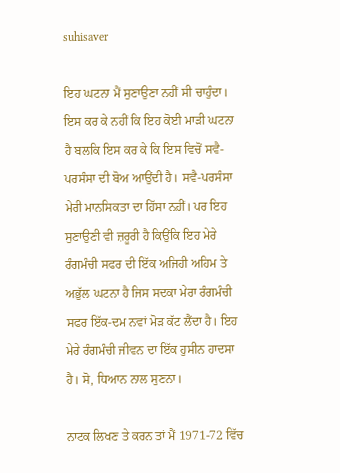suhisaver

ਇਹ ਘਟਨਾ ਮੈਂ ਸੁਣਾਉਣਾ ਨਹੀਂ ਸੀ ਚਾਹੁੰਦਾ। ਇਸ ਕਰ ਕੇ ਨਹੀਂ ਕਿ ਇਹ ਕੋਈ ਮਾੜੀ ਘਟਨਾ ਹੈ ਬਲਕਿ ਇਸ ਕਰ ਕੇ ਕਿ ਇਸ ਵਿਚੋਂ ਸਵੈ-ਪਰਸੰਸਾ ਦੀ ਬੋਅ ਆਉਂਦੀ ਹੈ। ਸਵੈ-ਪਰਸੰਸਾ ਮੇਰੀ ਮਾਨਸਿਕਤਾ ਦਾ ਹਿੱਸਾ ਨਹ਼ੀਂ। ਪਰ ਇਹ ਸੁਣਾਉਣੀ ਵੀ ਜ਼ਰੂਰੀ ਹੈ ਕਿਉਂਕਿ ਇਹ ਮੇਰੇ ਰੰਗਮੰਚੀ ਸਫਰ ਦੀ ਇੱਕ ਅਜਿਹੀ ਅਹਿਮ ਤੇ ਅਭੁੱਲ ਘਟਨਾ ਹੈ ਜਿਸ ਸਦਕਾ ਮੇਰਾ ਰੰਗਮੰਚੀ ਸਫਰ ਇੱਕ-ਦਮ ਨਵਾਂ ਮੋੜ ਕੱਟ ਲੈਂਦਾ ਹੈ। ਇਹ ਮੇਰੇ ਰੰਗਮੰਚੀ ਜੀਵਨ ਦਾ ਇੱਕ ਹੁਸੀਨ ਹਾਦਸਾ ਹੈ। ਸੋ, ਧਿਆਨ ਨਾਲ ਸੁਣਨਾ।

ਨਾਟਕ ਲਿਖਣ ਤੇ ਕਰਨ ਤਾਂ ਮੈਂ 1971-72 ਵਿੱਚ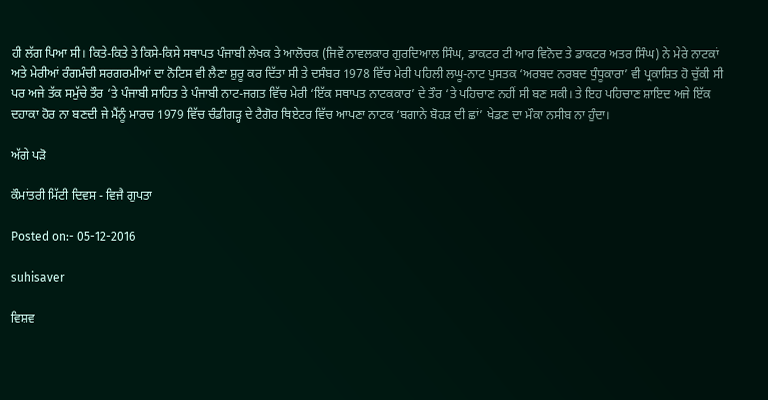ਹੀ ਲੱਗ ਪਿਆ ਸੀ। ਕਿਤੇ-ਕਿਤੇ ਤੇ ਕਿਸੇ-ਕਿਸੇ ਸਥਾਪਤ ਪੰਜਾਬੀ ਲੇਖਕ ਤੇ ਆਲੋਚਕ (ਜਿਵੇਂ ਨਾਵਲਕਾਰ ਗੁਰਦਿਆਲ ਸਿੰਘ, ਡਾਕਟਰ ਟੀ ਆਰ ਵਿਨੋਦ ਤੇ ਡਾਕਟਰ ਅਤਰ ਸਿੰਘ) ਨੇ ਮੇਰੇ ਨਾਟਕਾਂ ਅਤੇ ਮੇਰੀਆਂ ਰੰਗਮੰਚੀ ਸਰਗਰਮੀਆਂ ਦਾ ਨੋਟਿਸ ਵੀ ਲੈਣਾ ਸ਼ੁਰੂ ਕਰ ਦਿੱਤਾ ਸੀ ਤੇ ਦਸੰਬਰ 1978 ਵਿੱਚ ਮੇਰੀ ਪਹਿਲੀ ਲਘੂ-ਨਾਟ ਪੁਸਤਕ ‘ਅਰਬਦ ਨਰਬਦ ਧੁੰਧੂਕਾਰਾ’ ਵੀ ਪ੍ਰਕਾਸ਼ਿਤ ਹੋ ਚੁੱਕੀ ਸੀ ਪਰ ਅਜੇ ਤੱਕ ਸਮੁੱਚੇ ਤੌਰ ‘ਤੇ ਪੰਜਾਬੀ ਸਾਹਿਤ ਤੇ ਪੰਜਾਬੀ ਨਾਟ-ਜਗਤ ਵਿੱਚ ਮੇਰੀ ‘ਇੱਕ ਸਥਾਪਤ ਨਾਟਕਕਾਰ’ ਦੇ ਤੌਰ ‘ਤੇ ਪਹਿਚਾਣ ਨਹੀਂ ਸੀ ਬਣ ਸਕੀ। ਤੇ ਇਹ ਪਹਿਚਾਣ ਸ਼ਾਇਦ ਅਜੇ ਇੱਕ ਦਹਾਕਾ ਹੋਰ ਨਾ ਬਣਦੀ ਜੇ ਮੈਂਨੂੰ ਮਾਰਚ 1979 ਵਿੱਚ ਚੰਡੀਗੜ੍ਹ ਦੇ ਟੈਗੋਰ ਥਿਏਟਰ ਵਿੱਚ ਆਪਣਾ ਨਾਟਕ ‘ਬਗਾਨੇ ਬੋਹੜ ਦੀ ਛਾਂ’ ਖੇਡਣ ਦਾ ਮੌਕਾ ਨਸੀਬ ਨਾ ਹੁੰਦਾ।

ਅੱਗੇ ਪੜੋ

ਕੌਮਾਂਤਰੀ ਮਿੱਟੀ ਦਿਵਸ - ਵਿਜੈ ਗੁਪਤਾ

Posted on:- 05-12-2016

suhisaver

ਵਿਸ਼ਵ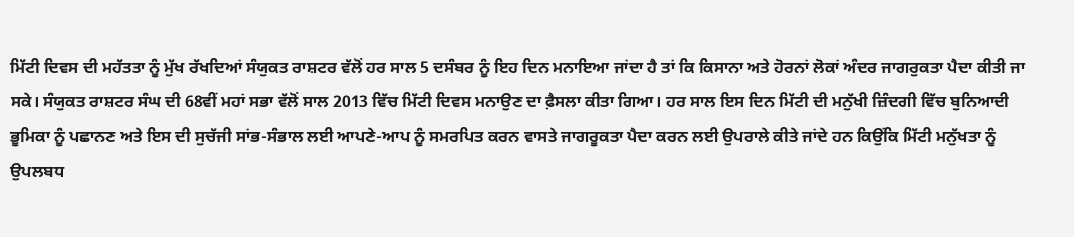ਮਿੱਟੀ ਦਿਵਸ ਦੀ ਮਹੱਤਤਾ ਨੂੰ ਮੁੱਖ ਰੱਖਦਿਆਂ ਸੰਯੁਕਤ ਰਾਸ਼ਟਰ ਵੱਲੋਂ ਹਰ ਸਾਲ 5 ਦਸੰਬਰ ਨੂੰ ਇਹ ਦਿਨ ਮਨਾਇਆ ਜਾਂਦਾ ਹੈ ਤਾਂ ਕਿ ਕਿਸਾਨਾ ਅਤੇ ਹੋਰਨਾਂ ਲੋਕਾਂ ਅੰਦਰ ਜਾਗਰੁਕਤਾ ਪੈਦਾ ਕੀਤੀ ਜਾ ਸਕੇ। ਸੰਯੁਕਤ ਰਾਸ਼ਟਰ ਸੰਘ ਦੀ 68ਵੀਂ ਮਹਾਂ ਸਭਾ ਵੱਲੋਂ ਸਾਲ 2013 ਵਿੱਚ ਮਿੱਟੀ ਦਿਵਸ ਮਨਾਉਣ ਦਾ ਫ਼ੈਸਲਾ ਕੀਤਾ ਗਿਆ। ਹਰ ਸਾਲ ਇਸ ਦਿਨ ਮਿੱਟੀ ਦੀ ਮਨੁੱਖੀ ਜ਼ਿੰਦਗੀ ਵਿੱਚ ਬੁਨਿਆਦੀ ਭੂਮਿਕਾ ਨੂੰ ਪਛਾਨਣ ਅਤੇ ਇਸ ਦੀ ਸੁਚੱਜੀ ਸਾਂਭ-ਸੰਭਾਲ ਲਈ ਆਪਣੇ-ਆਪ ਨੂੰ ਸਮਰਪਿਤ ਕਰਨ ਵਾਸਤੇ ਜਾਗਰੂਕਤਾ ਪੈਦਾ ਕਰਨ ਲਈ ਉਪਰਾਲੇ ਕੀਤੇ ਜਾਂਦੇ ਹਨ ਕਿਉਂਕਿ ਮਿੱਟੀ ਮਨੁੱਖਤਾ ਨੂੰ ਉਪਲਬਧ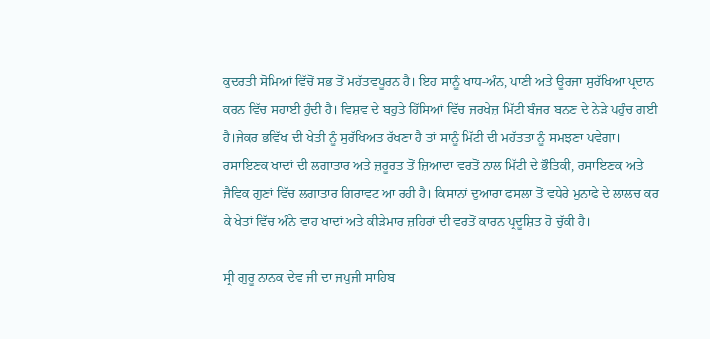ਕੁਦਰਤੀ ਸੋਮਿਆਂ ਵਿੱਚੋਂ ਸਭ ਤੋਂ ਮਹੱਤਵਪੂਰਨ ਹੈ। ਇਹ ਸਾਨੂੰ ਖਾਧ-ਅੰਨ, ਪਾਣੀ ਅਤੇ ਊਰਜਾ ਸੁਰੱਖਿਆ ਪ੍ਰਦਾਨ ਕਰਨ ਵਿੱਚ ਸਹਾਈ ਹੁੰਦੀ ਹੈ। ਵਿਸ਼ਵ ਦੇ ਬਹੁਤੇ ਹਿੱਸਿਆਂ ਵਿੱਚ ਜਰਖੇਜ਼ ਮਿੱਟੀ ਬੰਜਰ ਬਨਣ ਦੇ ਨੇੜੇ ਪਹੁੰਚ ਗਈ ਹੈ।ਜੇਕਰ ਭਵਿੱਖ ਦੀ ਖੇਤੀ ਨੂੰ ਸੁਰੱਖਿਅਤ ਰੱਖਣਾ ਹੈ ਤਾਂ ਸਾਨੂੰ ਮਿੱਟੀ ਦੀ ਮਹੱਤਤਾ ਨੂੰ ਸਮਝਣਾ ਪਵੇਗਾ। ਰਸਾਇਣਕ ਖਾਦਾਂ ਦੀ ਲਗਾਤਾਰ ਅਤੇ ਜ਼ਰੂਰਤ ਤੋਂ ਜ਼ਿਆਦਾ ਵਰਤੋਂ ਨਾਲ ਮਿੱਟੀ ਦੇ ਭੌਤਿਕੀ, ਰਸਾਇਣਕ ਅਤੇ ਜੈਵਿਕ ਗੁਣਾਂ ਵਿੱਚ ਲਗਾਤਾਰ ਗਿਰਾਵਟ ਆ ਰਹੀ ਹੈ। ਕਿਸਾਨਾਂ ਦੁਆਰਾ ਫਸਲਾ ਤੋਂ ਵਧੇਰੇ ਮੁਨਾਫੇ ਦੇ ਲਾਲਚ ਕਰ ਕੇ ਖੇਤਾਂ ਵਿੱਚ ਅੰਨੇ ਵਾਹ ਖਾਦਾਂ ਅਤੇ ਕੀੜੇਮਾਰ ਜ਼ਹਿਰਾਂ ਦੀ ਵਰਤੋਂ ਕਾਰਨ ਪ੍ਰਦੂਸ਼ਿਤ ਹੋ ਚੁੱਕੀ ਹੈ।

ਸ੍ਰੀ ਗੁਰੂ ਨਾਨਕ ਦੇਵ ਜੀ ਦਾ ਜਪੁਜੀ ਸਾਹਿਬ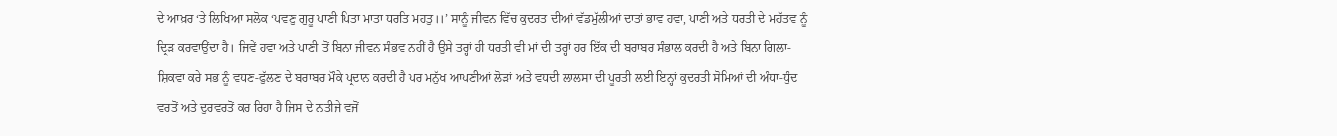ਦੇ ਆਖ਼ਰ ‘ਤੇ ਲਿਖਿਆ ਸਲੋਕ ‘ਪਵਣੁ ਗੁਰੂ ਪਾਣੀ ਪਿਤਾ ਮਾਤਾ ਧਰਤਿ ਮਹਤੁ।।’ ਸਾਨੂੰ ਜੀਵਨ ਵਿੱਚ ਕੁਦਰਤ ਦੀਆਂ ਵੱਡਮੁੱਲੀਆਂ ਦਾਤਾਂ ਭਾਵ ਹਵਾ, ਪਾਣੀ ਅਤੇ ਧਰਤੀ ਦੇ ਮਹੱਤਵ ਨੂੰ ਦ੍ਰਿੜ ਕਰਵਾਉਂਦਾ ਹੈ। ਜਿਵੇਂ ਹਵਾ ਅਤੇ ਪਾਣੀ ਤੋਂ ਬਿਨਾ ਜੀਵਨ ਸੰਭਵ ਨਹੀਂ ਹੈ ਉਸੇ ਤਰ੍ਹਾਂ ਹੀ ਧਰਤੀ ਵੀ ਮਾਂ ਦੀ ਤਰ੍ਹਾਂ ਹਰ ਇੱਕ ਦੀ ਬਰਾਬਰ ਸੰਭਾਲ ਕਰਦੀ ਹੈ ਅਤੇ ਬਿਨਾ ਗਿਲਾ-ਸ਼ਿਕਵਾ ਕਰੇ ਸਭ ਨੂੰ ਵਧਣ-ਫੁੱਲਣ ਦੇ ਬਰਾਬਰ ਮੌਕੇ ਪ੍ਰਦਾਨ ਕਰਦੀ ਹੈ ਪਰ ਮਨੁੱਖ ਆਪਣੀਆਂ ਲੋੜਾਂ ਅਤੇ ਵਧਦੀ ਲਾਲਸਾ ਦੀ ਪੂਰਤੀ ਲਈ ਇਨ੍ਹਾਂ ਕੁਦਰਤੀ ਸੋਮਿਆਂ ਦੀ ਅੰਧਾ-ਧੁੰਦ ਵਰਤੋਂ ਅਤੇ ਦੁਰਵਰਤੋਂ ਕਰ ਰਿਹਾ ਹੈ ਜਿਸ ਦੇ ਨਤੀਜੇ ਵਜੋਂ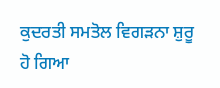ਕੁਦਰਤੀ ਸਮਤੋਲ ਵਿਗੜਨਾ ਸ਼ੁਰੂ ਹੋ ਗਿਆ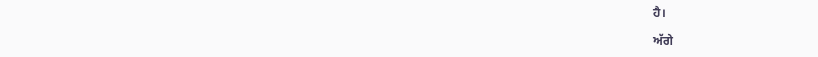ਹੈ।

ਅੱਗੇ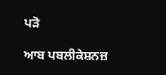ਪੜੋ

ਆਬ ਪਬਲੀਕੇਸ਼ਨਜ਼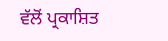ਵੱਲੋਂ ਪ੍ਰਕਾਸ਼ਿਤ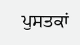ਪੁਸਤਕਾਂ